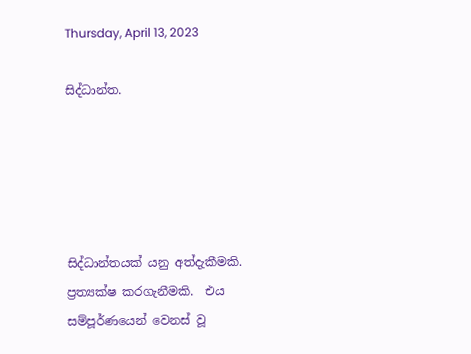Thursday, April 13, 2023

සිද්ධාන්ත.





සිද්ධාන්තයක් යනු අත්දැකීමකි.  ප්‍රත්‍යක්ෂ කරගැනීමකි.  එය සම්පූර්ණයෙන් වෙනස් වූ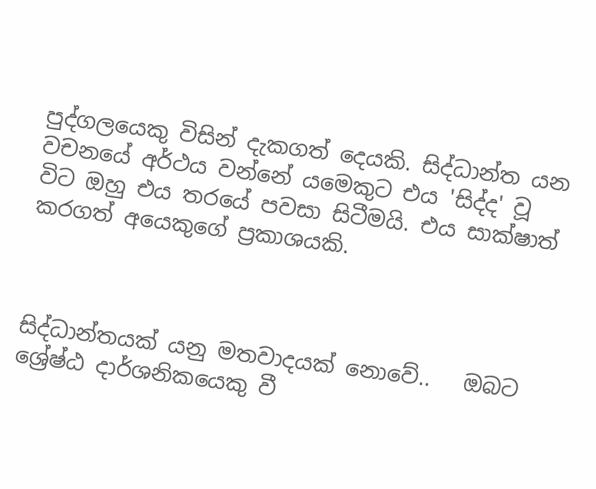පුද්ගලයෙකු විසින් දැකගත් දෙයකි. සිද්ධාන්ත යන වචනයේ අර්ථය වන්නේ යමෙකුට එය 'සිද්ද' වූ විට ඔහු එය තරයේ පවසා සිටීමයි. එය සාක්ෂාත් කරගත් අයෙකුගේ ප්‍රකාශයකි.



සිද්ධාන්තයක් යනු මතවාදයක් නොවේ..   ඔබට ශ්‍රේෂ්ඨ දාර්ශනිකයෙකු වී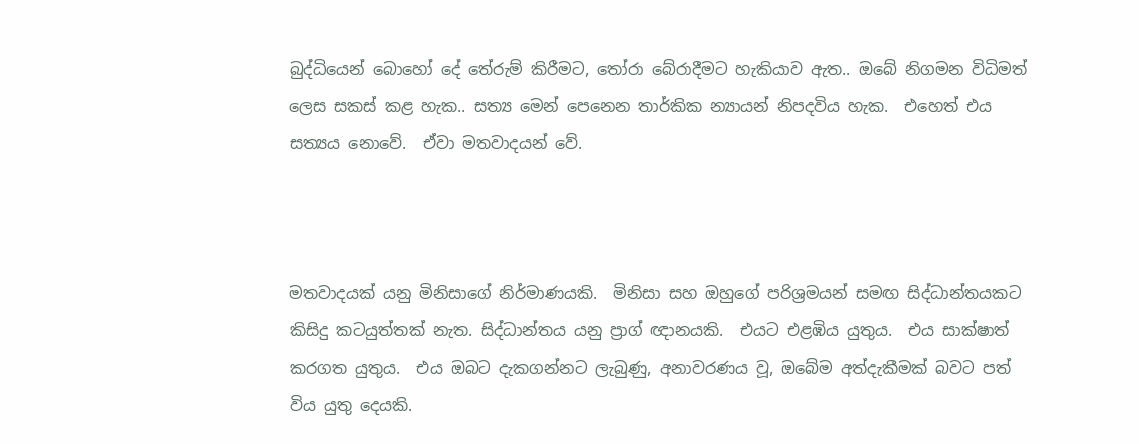බුද්ධියෙන් බොහෝ දේ තේරුම් කිරීමට, තෝරා බේරාදීමට හැකියාව ඇත.. ඔබේ නිගමන විධිමත් ලෙස සකස් කළ හැක.. සත්‍ය මෙන් පෙනෙන තාර්කික න්‍යායන් නිපදවිය හැක.  එහෙත් එය සත්‍යය නොවේ.  ඒවා මතවාදයන් වේ.



මතවාදයක් යනු මිනිසාගේ නිර්මාණයකි.  මිනිසා සහ ඔහුගේ පරිශ්‍රමයන් සමඟ සිද්ධාන්තයකට කිසිදු කටයුත්තක් නැත. සිද්ධාන්තය යනු ප්‍රාග් ඥානයකි.  එයට එළඹිය යුතුය.  එය සාක්ෂාත් කරගත යුතුය.  එය ඔබට දැකගන්නට ලැබුණු, අනාවරණය වූ, ඔබේම අත්දැකීමක් බවට පත් විය යුතු දෙයකි.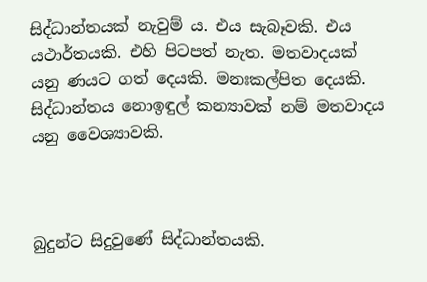සිද්ධාන්තයක් නැවුම් ය. එය සැබෑවකි. එය යථාර්තයකි. එහි පිටපත් නැත. මතවාදයක් යනු ණයට ගත් දෙයකි. මනඃකල්පිත දෙයකි. සිද්ධාන්තය නොඉඳුල් කන්‍යාවක් නම් මතවාදය යනු වෛශ්‍යාවකි.



බුදුන්ට සිදුවුණේ සිද්ධාන්තයකි.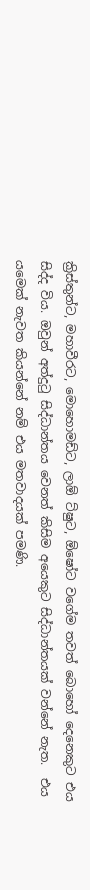ක්‍රිස්තුන්ට, මහාවීරට, මොහොමඩ්ට, ලාඕ ට්ෂුට, ඕෂෝට වගේම තවත් බොහෝ දෙනෙකුට එය සිද්ද විය. ඔවුන් අත්දුටු සිද්ධාන්තය වෙනත් කිසිම අයෙකුට සිද්ධාන්තයක් වන්නේ නැත.  එය යමෙක් නැවත කියන්නේ නම් එය මතවාදයක් පමණි.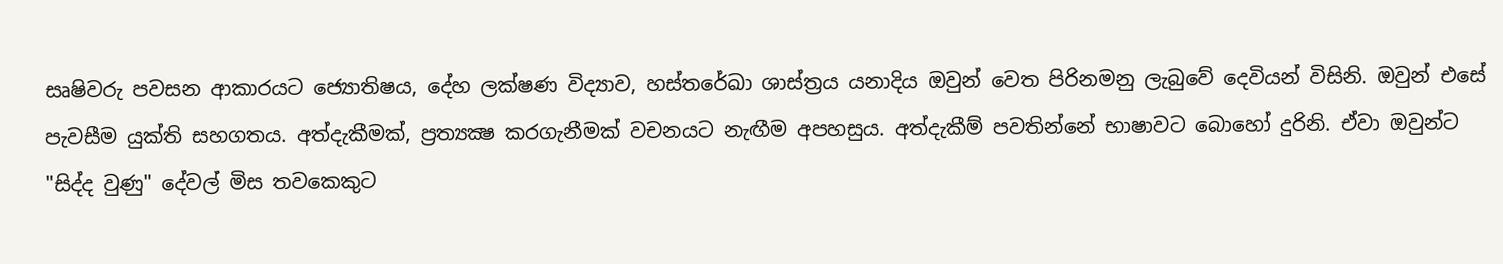සෘෂිවරු පවසන ආකාරයට ජ්‍යොතිෂය, දේහ ලක්ෂණ විද්‍යාව, හස්තරේඛා ශාස්ත්‍රය යනාදිය ඔවුන් වෙත පිරිනමනු ලැබුවේ දෙවියන් විසිනි. ඔවුන් එසේ පැවසීම යුක්ති සහගතය. අත්දැකීමක්, ප්‍රත්‍යක්‍ෂ කරගැනීමක් වචනයට නැඟීම අපහසුය. අත්දැකීම් පවතින්නේ භාෂාවට බොහෝ දුරිනි. ඒවා ඔවුන්ට "සිද්ද වුණු" දේවල් මිස තවකෙකුට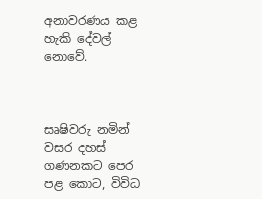අනාවරණය කළ හැකි දේවල් නොවේ.



සෘෂිවරු නමින් වසර දහස් ගණනකට පෙර පළ කොට, විවිධ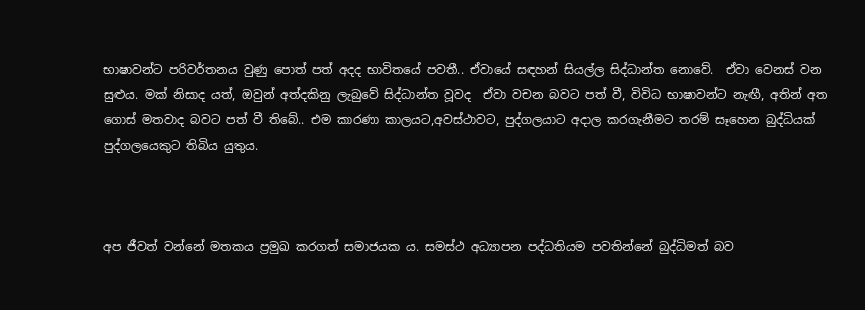භාෂාවන්ට පරිවර්තනය වුණු පොත් පත් අදද භාවිතයේ පවතී.. ඒවායේ සඳහන් සියල්ල සිද්ධාන්ත නොවේ.  ඒවා වෙනස් වන සුළුය. මක් නිසාද යත්, ඔවුන් අත්දකිනු ලැබුවේ සිද්ධාන්ත වූවද  ඒවා වචන බවට පත් වී, විවිධ භාෂාවන්ට නැඟී, අතින් අත ගොස් මතවාද බවට පත් වී තිබේ.. එම කාරණා කාලයට,අවස්ථාවට, පුද්ගලයාට අදාල කරගැනීමට තරම් සෑහෙන බුද්ධියක් පුද්ගලයෙකුට තිබිය යුතුය.



අප ජීවත් වන්නේ මතකය ප්‍රමුඛ කරගත් සමාජයක ය. සමස්ථ අධ්‍යාපන පද්ධතියම පවතින්නේ බුද්ධිමත් බව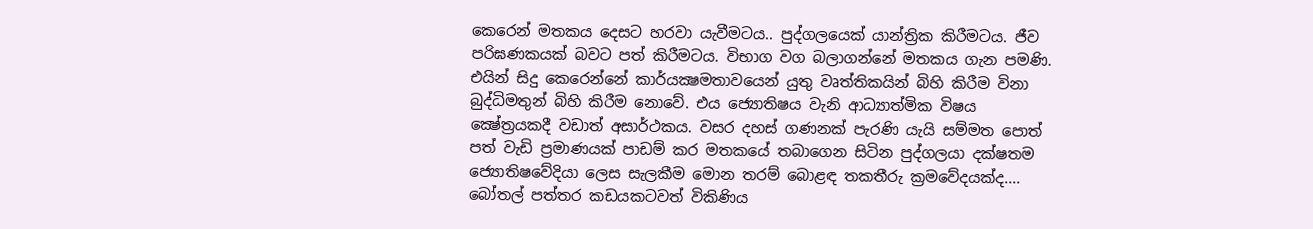කෙරෙන් මතකය දෙසට හරවා යැවීමටය.. පුද්ගලයෙක් යාන්ත්‍රික කිරීමටය. ජීව පරිඝණකයක් බවට පත් කිරීමටය. විභාග වග බලාගන්නේ මතකය ගැන පමණි. එයින් සිදු කෙරෙන්නේ කාර්යක්‍ෂමතාවයෙන් යුතු වෘත්තිකයින් බිහි කිරීම විනා බුද්ධිමතුන් බිහි කිරීම නොවේ. එය ජ්‍යොතිෂය වැනි ආධ්‍යාත්මික විෂය ක්‍ෂේත්‍රයකදී වඩාත් අසාර්ථකය. වසර දහස් ගණනක් පැරණි යැයි සම්මත පොත් පත් වැඩි ප්‍රමාණයක් පාඩම් කර මතකයේ තබාගෙන සිටින පුද්ගලයා දක්ෂතම ජ්‍යොතිෂවේදියා ලෙස සැලකීම මොන තරම් බොළඳ තකතීරු ක්‍රමවේදයක්ද.... බෝතල් පත්තර කඩයකටවත් විකිණිය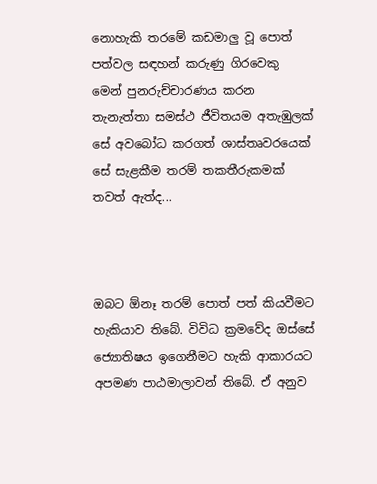නොහැකි තරමේ කඩමාලු වූ පොත් පත්වල සඳහන් කරුණු ගිරවෙකු මෙන් පුනරුච්චාරණය කරන තැනැත්තා සමස්ථ ජීවිතයම අතැඹුලක් සේ අවබෝධ කරගත් ශාස්තෘවරයෙක් සේ සැළකීම තරම් තකතීරුකමක් තවත් ඇත්ද...



ඔබට ඕනෑ තරම් පොත් පත් කියවීමට හැකියාව තිබේ. විවිධ ක්‍රමවේද ඔස්සේ ජ්‍යොතිෂය ඉගෙනීමට හැකි ආකාරයට අපමණ පාඨමාලාවන් තිබේ. ඒ අනුව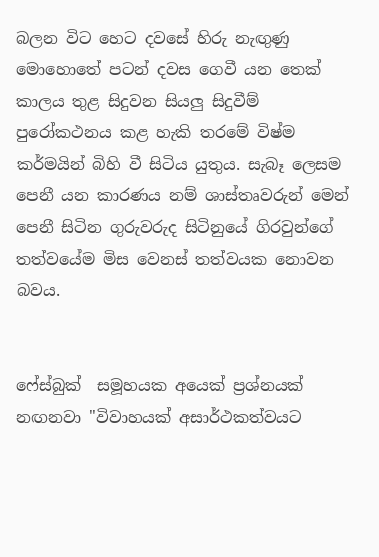බලන විට හෙට දවසේ හිරු නැඟුණු මොහොතේ පටන් දවස ගෙවී යන තෙක් කාලය තුළ සිදුවන සියලු සිදුවීම් පුරෝකථනය කළ හැකි තරමේ විෂ්ම කර්මයින් බිහි වී සිටිය යුතුය. සැබෑ ලෙසම පෙනී යන කාරණය නම් ශාස්තෘවරුන් මෙන් පෙනී සිටින ගුරුවරුද සිටිනුයේ ගිරවුන්ගේ තත්වයේම මිස වෙනස් තත්වයක නොවන බවය.


ෆේස්බුක්  සමූහයක අයෙක් ප්‍රශ්නයක් නඟනවා "විවාහයක් අසාර්ථකත්වයට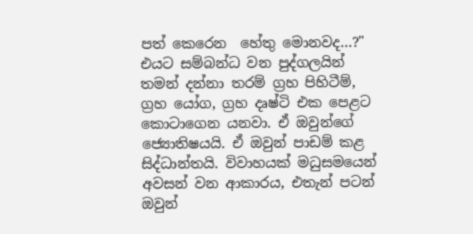පත් කෙරෙන  හේතු මොනවද...?"
එයට සම්බන්ධ වන පුද්ගලයින් තමන් දන්නා තරම් ග්‍රහ පිහිටීම්, ග්‍රහ යෝග, ග්‍රහ දෘෂ්ටි එක පෙළට කොටාගෙන යනවා. ඒ ඔවුන්ගේ ජ්‍යොතිෂයයි. ඒ ඔවුන් පාඩම් කළ සිද්ධාන්තයි. විවාහයක් මධුසමයෙන් අවසන් වන ආකාරය, එතැන් පටන් ඔවුන්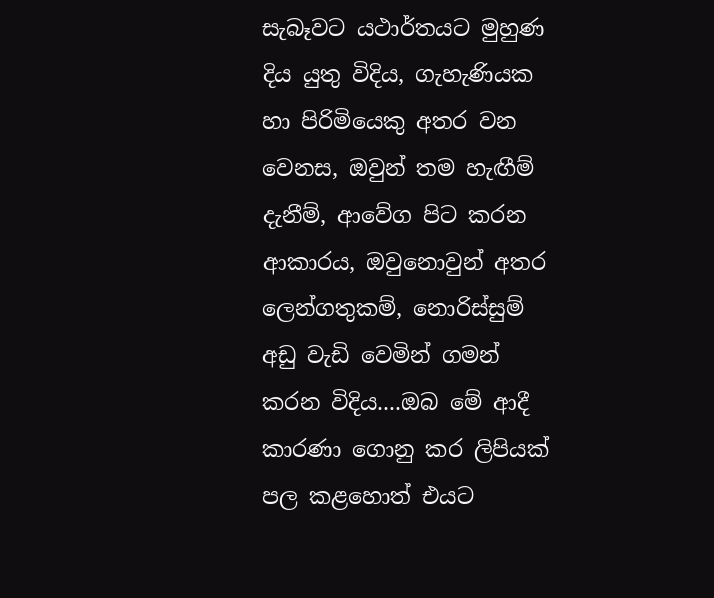සැබෑවට යථාර්තයට මුහුණ දිය යුතු විදිය, ගැහැණියක හා පිරිමියෙකු අතර වන වෙනස, ඔවුන් තම හැඟීම් දැනීම්, ආවේග පිට කරන ආකාරය, ඔවුනොවුන් අතර ලෙන්ගතුකම්, නොරිස්සුම් අඩු වැඩි වෙමින් ගමන් කරන විදිය....ඔබ මේ ආදී කාරණා ගොනු කර ලිපියක් පල කළහොත් එයට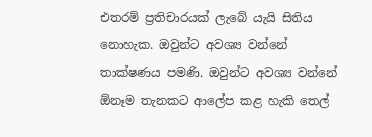එතරම් ප්‍රතිචාරයක් ලැබේ යැයි සිතිය නොහැක. ඔවුන්ට අවශ්‍ය වන්නේ තාක්ෂණය පමණි. ඔවුන්ට අවශ්‍ය වන්නේ ඕනෑම තැනකට ආලේප කළ හැකි තෙල්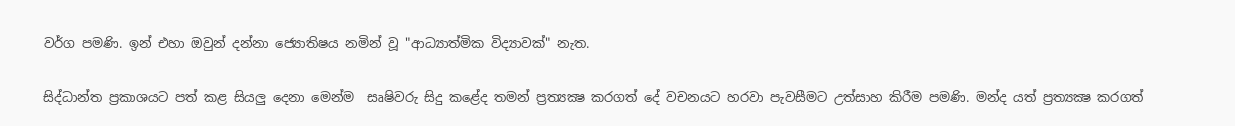වර්ග පමණි. ඉන් එහා ඔවුන් දන්නා ජ්‍යොතිෂය නමින් වූ "ආධ්‍යාත්මික විද්‍යාවක්" නැත.


සිද්ධාන්ත ප්‍රකාශයට පත් කළ සියලු දෙනා මෙන්ම  සෘෂිවරු සිදු කළේද තමන් ප්‍රත්‍යක්‍ෂ කරගත් දේ වචනයට හරවා පැවසීමට උත්සාහ කිරීම පමණි. මන්ද යත් ප්‍රත්‍යක්‍ෂ කරගත්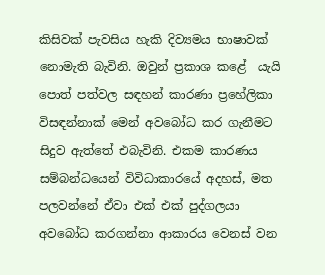කිසිවක් පැවසිය හැකි දිව්‍යමය භාෂාවක් නොමැති බැවිනි. ඔවුන් ප්‍රකාශ කළේ  යැයි පොත් පත්වල සඳහන් කාරණා ප්‍රහේලිකා විසඳන්නාක් මෙන් අවබෝධ කර ගැනීමට සිදුව ඇත්තේ එබැවිනි. එකම කාරණය සම්බන්ධයෙන් විවිධාකාරයේ අදහස්, මත පලවන්නේ ඒවා එක් එක් පුද්ගලයා අවබෝධ කරගන්නා ආකාරය වෙනස් වන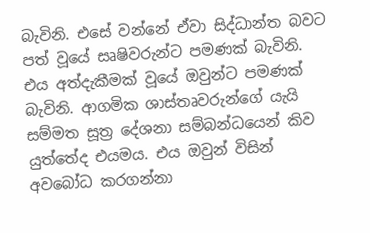බැවිනි. එසේ වන්නේ ඒවා සිද්ධාන්ත බවට පත් වූයේ සෘෂිවරුන්ට පමණක් බැවිනි. එය අත්දැකීමක් වූයේ ඔවුන්ට පමණක් බැවිනි. ආගමික ශාස්තෘවරුන්ගේ යැයි සම්මත සූත්‍ර දේශනා සම්බන්ධයෙන් කිව යුත්තේද එයමය. එය ඔවුන් විසින් අවබෝධ කරගන්නා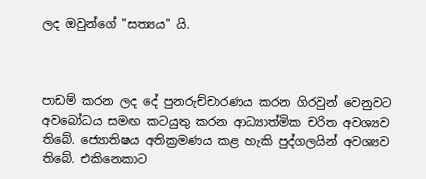ලද ඔවුන්ගේ "සත්‍යය" යි.



පාඩම් කරන ලද දේ පුනරුච්චාරණය කරන ගිරවුන් වෙනුවට අවබෝධය සමඟ කටයුතු කරන ආධ්‍යාත්මික චරිත අවශ්‍යව තිබේ. ජ්‍යොතිෂය අතික්‍රමණය කළ හැකි පුද්ගලයින් අවශ්‍යව තිබේ. එකිනෙකාට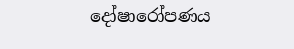දෝෂාරෝපණය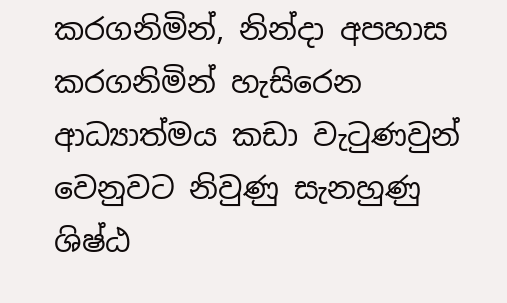කරගනිමින්, නින්දා අපහාස කරගනිමින් හැසිරෙන ආධ්‍යාත්මය කඩා වැටුණවුන් වෙනුවට නිවුණු සැනහුණු ශිෂ්ඨ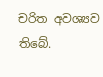චරිත අවශ්‍යව තිබේ.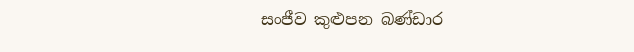සංජීව කුළුපන බණ්ඩාර